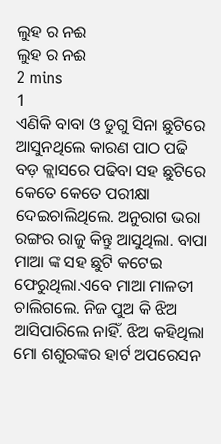ଲୁହ ର ନଈ
ଲୁହ ର ନଈ
2 mins
1
ଏଣିକି ବାବା ଓ ଡୁଗୁ ସିନା ଛୁଟିରେ ଆସୁନଥିଲେ କାରଣ ପାଠ ପଢି ବଡ଼ କ୍ଲାସରେ ପଢିବା ସହ ଛୁଟିରେ କେତେ କେତେ ପରୀକ୍ଷା ଦେଇଚାଲିଥିଲେ. ଅନୁରାଗ ଭରା ରଙ୍ଗର ରାଜୁ କିନ୍ତୁ ଆସୁଥିଲା. ବାପା ମାଆ ଙ୍କ ସହ ଛୁଟି କଟେଇ ଫେରୁଥିଲା.ଏବେ ମାଆ ମାଳତୀ ଚାଲିଗଲେ. ନିଜ ପୁଅ କି ଝିଅ ଆସିପାରିଲେ ନାହିଁ. ଝିଅ କହିଥିଲା ମୋ ଶଶୁରଙ୍କର ହାର୍ଟ ଅପରେସନ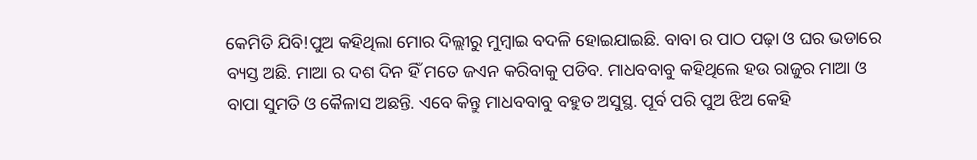କେମିତି ଯିବି!ପୁଅ କହିଥିଲା ମୋର ଦିଲ୍ଲୀରୁ ମୁମ୍ବାଇ ବଦଳି ହୋଇଯାଇଛି. ବାବା ର ପାଠ ପଢ଼ା ଓ ଘର ଭଡାରେ ବ୍ୟସ୍ତ ଅଛି. ମାଆ ର ଦଶ ଦିନ ହିଁ ମତେ ଜଏନ କରିବାକୁ ପଡିବ. ମାଧବବାବୁ କହିଥିଲେ ହଉ ରାଜୁର ମାଆ ଓ ବାପା ସୁମତି ଓ କୈଳାସ ଅଛନ୍ତି. ଏବେ କିନ୍ତୁ ମାଧବବାବୁ ବହୁତ ଅସୁସ୍ଥ. ପୂର୍ବ ପରି ପୁଅ ଝିଅ କେହି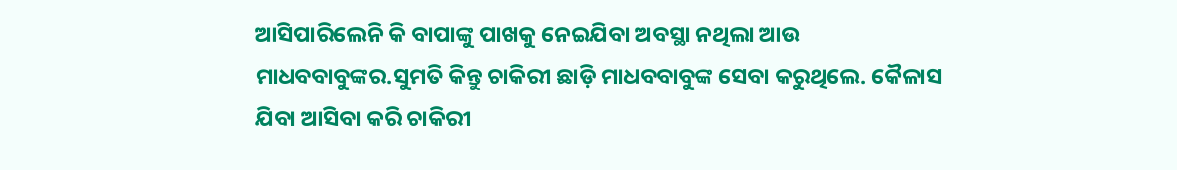ଆସିପାରିଲେନି କି ବାପାଙ୍କୁ ପାଖକୁ ନେଇଯିବା ଅବସ୍ଥା ନଥିଲା ଆଉ ମାଧବବାବୁଙ୍କର.ସୁମତି କିନ୍ତୁ ଚାକିରୀ ଛାଡ଼ି ମାଧବବାବୁଙ୍କ ସେବା କରୁଥିଲେ. କୈଳାସ ଯିବା ଆସିବା କରି ଚାକିରୀ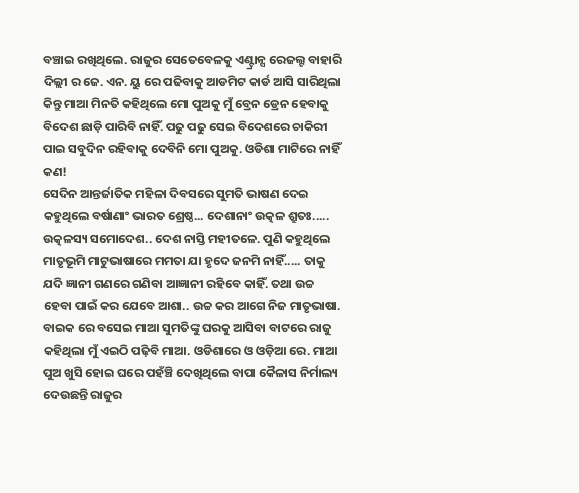ବଞ୍ଚାଇ ରଖିଥିଲେ. ରାଜୁର ସେତେବେଳକୁ ଏଣ୍ଟ୍ରାନ୍ସ ରେଜଲ୍ଟ ବାହାରି ଦିଲ୍ଲୀ ର ଜେ. ଏନ. ୟୁ ରେ ପଢିବାକୁ ଆଡମିଟ କାର୍ଡ ଆସି ସାରିଥିଲା କିନ୍ତୁ ମାଆ ମିନତି କହିଥିଲେ ମୋ ପୁଅକୁ ମୁଁ ବ୍ରେନ ଡ୍ରେନ ହେବାକୁ ବିଦେଶ ଛାଡ଼ି ପାରିବି ନାହିଁ. ପଢୁ ପଢୁ ସେଇ ବିଦେଶରେ ଚାକିରୀ ପାଇ ସବୁଦିନ ରହିବାକୁ ଦେବିନି ମୋ ପୁଅକୁ. ଓଡିଶା ମାଟିରେ ନାହିଁ କଣ!
ସେଦିନ ଆନ୍ତର୍ଜାତିକ ମହିଳା ଦିବସରେ ସୁମତି ଭାଷଣ ଦେଇ କହୁଥିଲେ ବର୍ଷାଣାଂ ଭାରତ ଶ୍ରେଷ୍ଠ... ଦେଶାନାଂ ଉତ୍କଳ ଶ୍ରୁତଃ..... ଉତ୍କଳସ୍ୟ ସମୋଦେଶ.. ଦେଶ ନାସ୍ତି ମହୀତଳେ. ପୁଣି କହୁଥିଲେ ମାତୃଭୂମି ମାଟୁଭାଷାରେ ମମତା ଯା ହୃଦେ ଜନମି ନାହିଁ..... ତାକୁ ଯଦି ଜ୍ଞାନୀ ଗଣରେ ଗଣିବା ଆଜ୍ଞାନୀ ରହିବେ କାହିଁ. ତଥା ଉଚ୍ଚ ହେବା ପାଇଁ କର ଯେବେ ଆଶା.. ଉଚ୍ଚ କର ଆଗେ ନିଜ ମାତୃଭାଷା. ବାଇକ ରେ ବସେଇ ମାଆ ସୁମତିଙ୍କୁ ଘରକୁ ଆସିବା ବାଟରେ ରାଜୁ କହିଥିଲା ମୁଁ ଏଇଠି ପଢ଼ିବି ମାଆ. ଓଡିଶାରେ ଓ ଓଡ଼ିଆ ରେ. ମାଆ ପୁଅ ଖୁସି ହୋଇ ଘରେ ପହଁଞ୍ଚି ଦେଖିଥିଲେ ବାପା କୈଳାସ ନିର୍ମାଲ୍ୟ ଦେଉଛନ୍ତି ରାଜୁର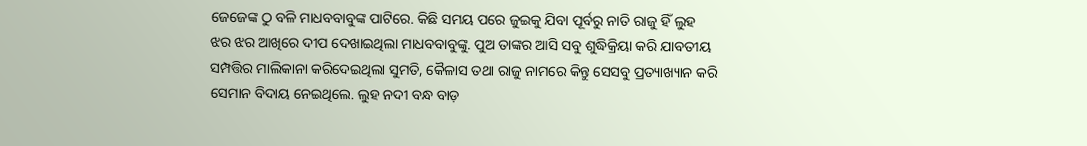ଜେଜେଙ୍କ ଠୁ ବଳି ମାଧବବାବୁଙ୍କ ପାଟିରେ. କିଛି ସମୟ ପରେ ଜୁଇକୁ ଯିବା ପୂର୍ବରୁ ନାତି ରାଜୁ ହିଁ ଲୁହ ଝର ଝର ଆଖିରେ ଦୀପ ଦେଖାଇଥିଲା ମାଧବବାବୁଙ୍କୁ. ପୁଅ ତାଙ୍କର ଆସି ସବୁ ଶୁଦ୍ଧିକ୍ରିୟା କରି ଯାବତୀୟ ସମ୍ପତ୍ତିର ମାଲିକାନା କରିଦେଇଥିଲା ସୁମତି, କୈଳାସ ତଥା ରାଜୁ ନାମରେ କିନ୍ତୁ ସେସବୁ ପ୍ରତ୍ୟାଖ୍ୟାନ କରି ସେମାନ ବିଦାୟ ନେଇଥିଲେ. ଲୁହ ନଦୀ ବନ୍ଧ ବାଡ଼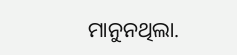ମାନୁନଥିଲା.